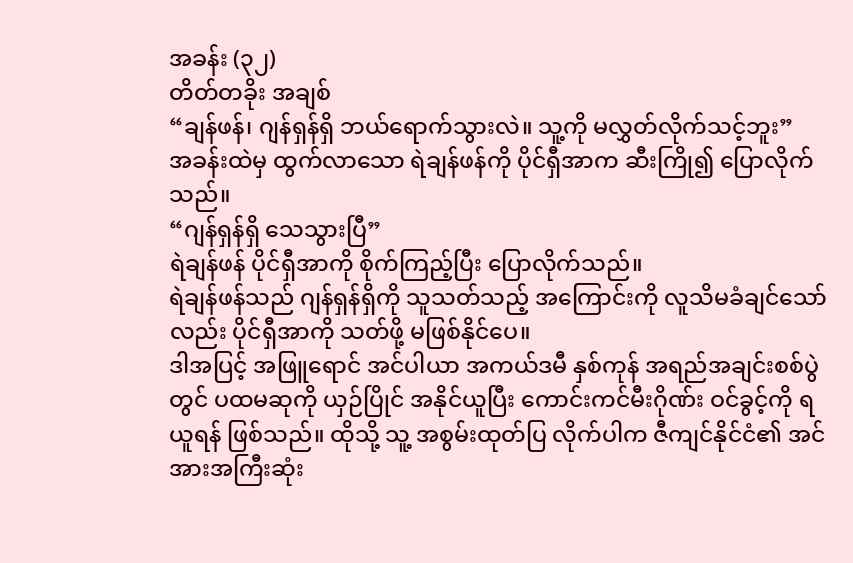အခန်း (၃၂)
တိတ်တခိုး အချစ်
“ချန်ဖန်၊ ဂျန်ရှန်ရှိ ဘယ်ရောက်သွားလဲ။ သူ့ကို မလွှတ်လိုက်သင့်ဘူး”
အခန်းထဲမှ ထွက်လာသော ရဲချန်ဖန်ကို ပိုင်ရှီအာက ဆီးကြို၍ ပြောလိုက်သည်။
“ဂျန်ရှန်ရှိ သေသွားပြီ”
ရဲချန်ဖန် ပိုင်ရှီအာကို စိုက်ကြည့်ပြီး ပြောလိုက်သည်။
ရဲချန်ဖန်သည် ဂျန်ရှန်ရှိကို သူသတ်သည့် အကြောင်းကို လူသိမခံချင်သော်လည်း ပိုင်ရှီအာကို သတ်ဖို့ မဖြစ်နိုင်ပေ။
ဒါအပြင့် အဖြူရောင် အင်ပါယာ အကယ်ဒမီ နှစ်ကုန် အရည်အချင်းစစ်ပွဲတွင် ပထမဆုကို ယှဉ်ပြိုင် အနိုင်ယူပြီး ကောင်းကင်မီးဂိုဏ်း ဝင်ခွင့်ကို ရယူရန် ဖြစ်သည်။ ထိုသို့ သူ့ အစွမ်းထုတ်ပြ လိုက်ပါက ဇီကျင်နိုင်ငံ၏ အင်အားအကြီးဆုံး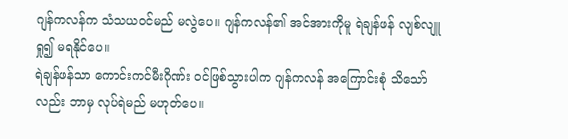ဂျန်ကလန်က သံသယဝင်မည် မလွဲပေ။ ဂျန်ကလန်၏ အင်အားကိုမူ ရဲချန်ဖန် လျစ်လျူရှု၍ မရနိုင်ပေ။
ရဲချန်ဖန်သာ ကောင်းကင်မီးဂိုဏ်း ဝင်ဖြစ်သွားပါက ဂျန်ကလန် အကြောင်းစုံ သိသော်လည်း ဘာမှ လုပ်ရဲမည် မဟုတ်ပေ။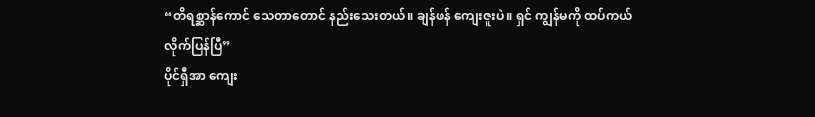“တိရစ္ဆာန်ကောင် သေတာတောင် နည်းသေးတယ်။ ချန်ဖန် ကျေးဇူးပဲ။ ရှင် ကျွန်မကို ထပ်ကယ် လိုက်ပြန်ပြီ”
ပိုင်ရှီအာ ကျေး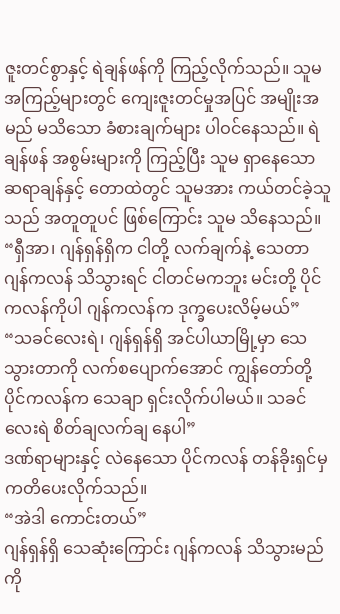ဇူးတင်စွာနှင့် ရဲချန်ဖန်ကို ကြည့်လိုက်သည်။ သူမ အကြည့်များတွင် ကျေးဇူးတင်မှုအပြင် အမျိုးအမည် မသိသော ခံစားချက်များ ပါဝင်နေသည်။ ရဲချန်ဖန် အစွမ်းများကို ကြည့်ပြီး သူမ ရှာနေသော ဆရာချန်နှင့် တောထဲတွင် သူမအား ကယ်တင်ခဲ့သူသည် အတူတူပင် ဖြစ်ကြောင်း သူမ သိနေသည်။
“ရှီအာ၊ ဂျန်ရှန်ရှိက ငါတို့ လက်ချက်နဲ့ သေတာ ဂျန်ကလန် သိသွားရင် ငါတင်မကဘူး မင်းတို့ ပိုင်ကလန်ကိုပါ ဂျန်ကလန်က ဒုက္ခပေးလိမ့်မယ်”
“သခင်လေးရဲ၊ ဂျန်ရှန်ရှိ အင်ပါယာမြို့မှာ သေသွားတာကို လက်စပျောက်အောင် ကျွန်တော်တို့ ပိုင်ကလန်က သေချာ ရှင်းလိုက်ပါမယ်။ သခင်လေးရဲ စိတ်ချလက်ချ နေပါ”
ဒဏ်ရာများနှင့် လဲနေသော ပိုင်ကလန် တန်ခိုးရှင်မှ ကတိပေးလိုက်သည်။
“အဲဒါ ကောင်းတယ်”
ဂျန်ရှန်ရှိ သေဆုံးကြောင်း ဂျန်ကလန် သိသွားမည်ကို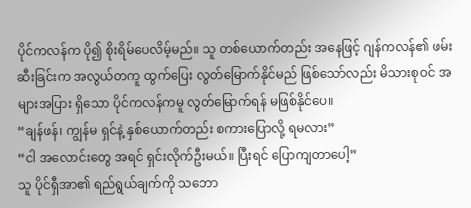ပိုင်ကလန်က ပို၍ စိုးရိမ်ပေလိမ့်မည်။ သူ တစ်ယောက်တည်း အနေဖြင့် ဂျန်ကလန်၏ ဖမ်းဆီးခြင်းက အလွယ်တကူ ထွက်ပြေး လွတ်မြောက်နိုင်မည် ဖြစ်သော်လည်း မိသားစုဝင် အများအပြား ရှိသော ပိုင်ကလန်ကမူ လွတ်မြောက်ရန် မဖြစ်နိုင်ပေ။
“ချန်ဖန်၊ ကျွန်မ ရှင်နဲ့ နှစ်ယောက်တည်း စကားပြောလို့ ရမလား”
“ငါ အလောင်းတွေ အရင် ရှင်းလိုက်ဦးမယ်။ ပြီးရင် ပြောကျတာပေါ့”
သူ ပိုင်ရှီအာ၏ ရည်ရွယ်ချက်ကို သဘော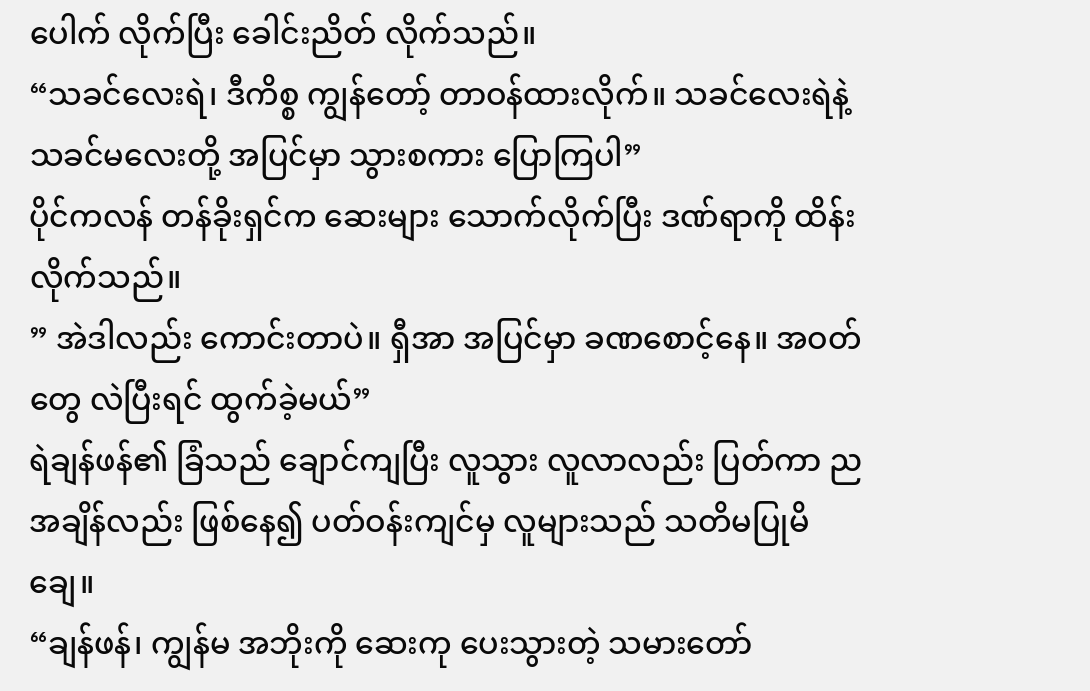ပေါက် လိုက်ပြီး ခေါင်းညိတ် လိုက်သည်။
“သခင်လေးရဲ၊ ဒီကိစ္စ ကျွန်တော့် တာဝန်ထားလိုက်။ သခင်လေးရဲနဲ့ သခင်မလေးတို့ အပြင်မှာ သွားစကား ပြောကြပါ”
ပိုင်ကလန် တန်ခိုးရှင်က ဆေးများ သောက်လိုက်ပြီး ဒဏ်ရာကို ထိန်းလိုက်သည်။
” အဲဒါလည်း ကောင်းတာပဲ။ ရှီအာ အပြင်မှာ ခဏစောင့်နေ။ အဝတ်တွေ လဲပြီးရင် ထွက်ခဲ့မယ်”
ရဲချန်ဖန်၏ ခြံသည် ချောင်ကျပြီး လူသွား လူလာလည်း ပြတ်ကာ ညအချိန်လည်း ဖြစ်နေ၍ ပတ်ဝန်းကျင်မှ လူများသည် သတိမပြုမိချေ။
“ချန်ဖန်၊ ကျွန်မ အဘိုးကို ဆေးကု ပေးသွားတဲ့ သမားတော်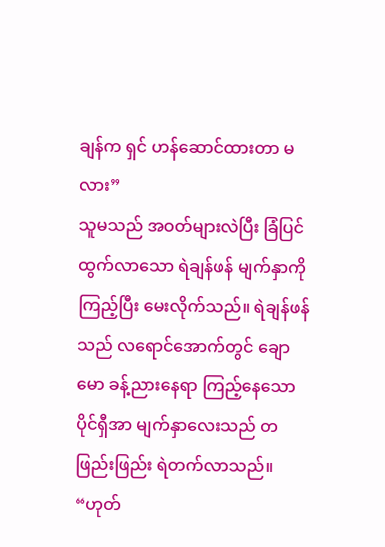ချန်က ရှင် ဟန်ဆောင်ထားတာ မလား”
သူမသည် အဝတ်များလဲပြီး ခြံပြင် ထွက်လာသော ရဲချန်ဖန် မျက်နှာကို ကြည့်ပြီး မေးလိုက်သည်။ ရဲချန်ဖန်သည် လရောင်အောက်တွင် ချောမော ခန့်ညားနေရာ ကြည့်နေသော ပိုင်ရှီအာ မျက်နှာလေးသည် တဖြည်းဖြည်း ရဲတက်လာသည်။
“ဟုတ်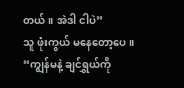တယ်။ အဲဒါ ငါပဲ”
သူ ဖုံးကွယ် မနေတော့ပေ။
“ကျွန်မနဲ့ ချင်ရွှယ်ကို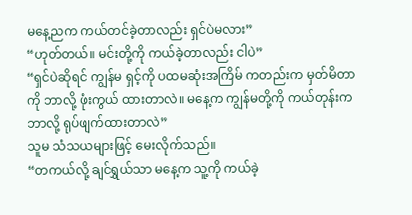မနေ့ညက ကယ်တင်ခဲ့တာလည်း ရှင်ပဲမလား”
“ဟုတ်တယ်။ မင်းတို့ကို ကယ်ခဲ့တာလည်း ငါပဲ”
“ရှင်ပဲဆိုရင် ကျွန်မ ရှင့်ကို ပထမဆုံးအကြိမ် ကတည်းက မှတ်မိတာကို ဘာလို့ ဖုံးကွယ် ထားတာလဲ။ မနေ့က ကျွန်မတို့ကို ကယ်တုန်းက ဘာလို့ ရုပ်ဖျက်ထားတာလဲ”
သူမ သံသယများဖြင့် မေးလိုက်သည်။
“တကယ်လို့ ချင်ရွှယ်သာ မနေ့က သူ့ကို ကယ်ခဲ့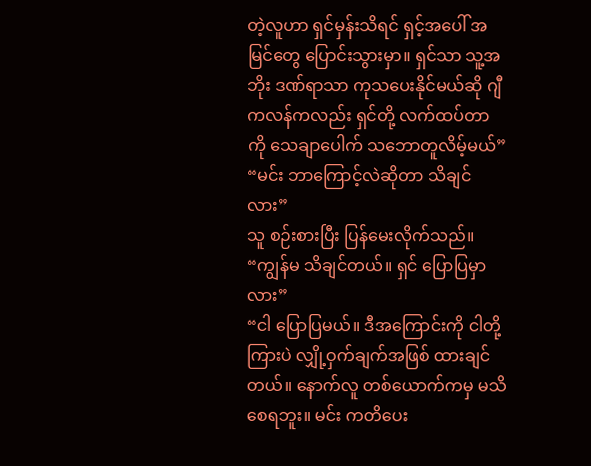တဲ့လူဟာ ရှင်မှန်းသိရင် ရှင့်အပေါ် အမြင်တွေ ပြောင်းသွားမှာ။ ရှင်သာ သူ့အဘိုး ဒဏ်ရာသာ ကုသပေးနိုင်မယ်ဆို ဂျီကလန်ကလည်း ရှင်တို့ လက်ထပ်တာကို သေချာပေါက် သဘောတူလိမ့်မယ်”
“မင်း ဘာကြောင့်လဲဆိုတာ သိချင်လား”
သူ စဉ်းစားပြီး ပြန်မေးလိုက်သည်။
“ကျွန်မ သိချင်တယ်။ ရှင် ပြောပြမှာလား”
“ငါ ပြောပြမယ်။ ဒီအကြောင်းကို ငါတို့ကြားပဲ လျှို့ဝှက်ချက်အဖြစ် ထားချင်တယ်။ နောက်လူ တစ်ယောက်ကမှ မသိစေရဘူး။ မင်း ကတိပေး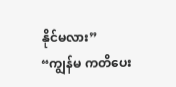နိုင်မလား”
“ကျွန်မ ကတိပေး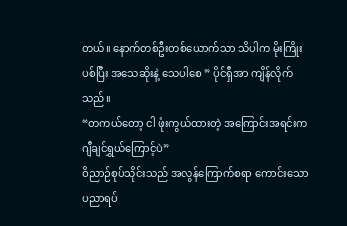တယ်။ နောက်တစ်ဦးတစ်ယောက်သာ သိပါက မိုးကြိုးပစ်ပြီး အသေဆိုးနဲ့ သေပါစေ ” ပိုင်ရှီအာ ကျိန်လိုက်သည်။
“တကယ်တော့ ငါ ဖုံးကွယ်ထားတဲ့ အကြောင်းအရင်းက ဂျီချင်ရွှယ်ကြောင့်ပဲ”
ဝိညာဉ်စုပ်သိုင်းသည် အလွန်ကြောက်စရာ ကောင်းသော ပညာရပ်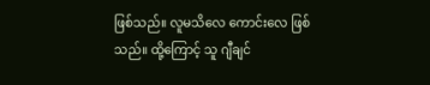ဖြစ်သည်။ လူမသိလေ ကောင်းလေ ဖြစ်သည်။ ထို့ကြောင့် သူ ဂျီချင်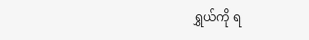ရွှယ်ကို ရ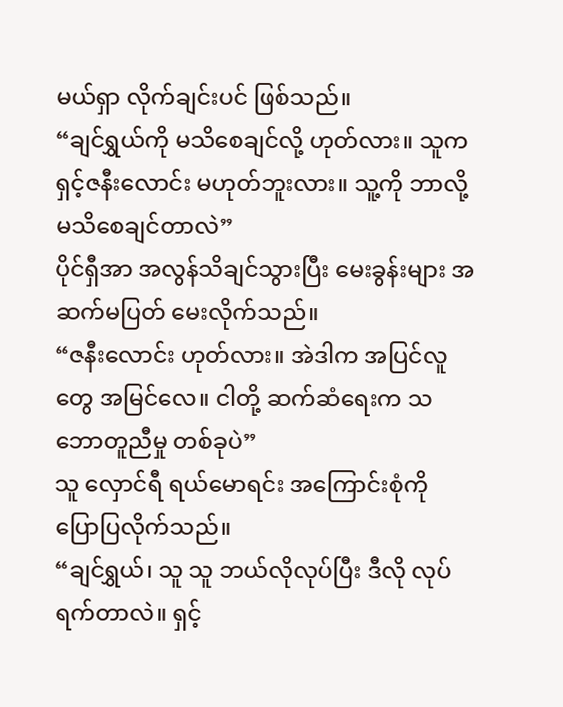မယ်ရှာ လိုက်ချင်းပင် ဖြစ်သည်။
“ချင်ရွှယ်ကို မသိစေချင်လို့ ဟုတ်လား။ သူက ရှင့်ဇနီးလောင်း မဟုတ်ဘူးလား။ သူ့ကို ဘာလို့ မသိစေချင်တာလဲ”
ပိုင်ရှီအာ အလွန်သိချင်သွားပြီး မေးခွန်းများ အဆက်မပြတ် မေးလိုက်သည်။
“ဇနီးလောင်း ဟုတ်လား။ အဲဒါက အပြင်လူတွေ အမြင်လေ။ ငါတို့ ဆက်ဆံရေးက သဘောတူညီမှု တစ်ခုပဲ”
သူ လှောင်ရီ ရယ်မောရင်း အကြောင်းစုံကို ပြောပြလိုက်သည်။
“ချင်ရွှယ်၊ သူ သူ ဘယ်လိုလုပ်ပြီး ဒီလို လုပ်ရက်တာလဲ။ ရှင့်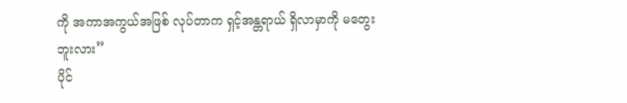ကို အကာအကွယ်အဖြစ် လုပ်တာက ရှင့်အန္တရာယ် ရှိလာမှာကို မတွေးဘူးလား”
ပိုင်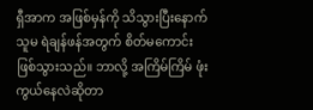ရှီအာက အဖြစ်မှန်ကို သိသွားပြီးနောက် သူမ ရဲချန်ဖန်အတွက် စိတ်မကောင်း ဖြစ်သွားသည်။ ဘာလို့ အကြိမ်ကြိမ် ဖုံးကွယ်နေလဲဆိုတာ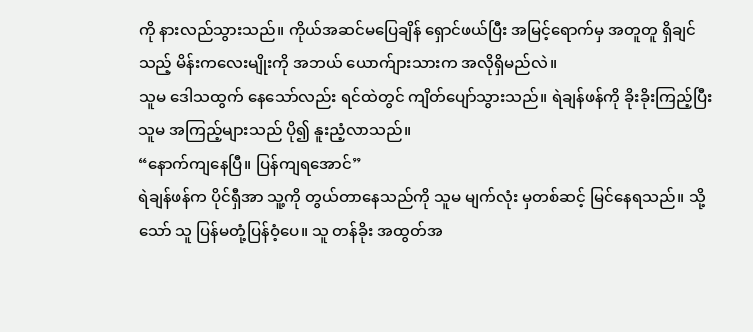ကို နားလည်သွားသည်။ ကိုယ်အဆင်မပြေချိန် ရှောင်ဖယ်ပြီး အမြင့်ရောက်မှ အတူတူ ရှိချင်သည့် မိန်းကလေးမျိုးကို အဘယ် ယောက်ျားသားက အလိုရှိမည်လဲ။
သူမ ဒေါသထွက် နေသော်လည်း ရင်ထဲတွင် ကျိတ်ပျော်သွားသည်။ ရဲချန်ဖန်ကို ခိုးခိုးကြည့်ပြီး သူမ အကြည့်များသည် ပို၍ နူးညံ့လာသည်။
“နောက်ကျနေပြီ။ ပြန်ကျရအောင်”
ရဲချန်ဖန်က ပိုင်ရှီအာ သူ့ကို တွယ်တာနေသည်ကို သူမ မျက်လုံး မှတစ်ဆင့် မြင်နေရသည်။ သို့သော် သူ ပြန်မတုံ့ပြန်ဝံ့ပေ။ သူ တန်ခိုး အထွတ်အ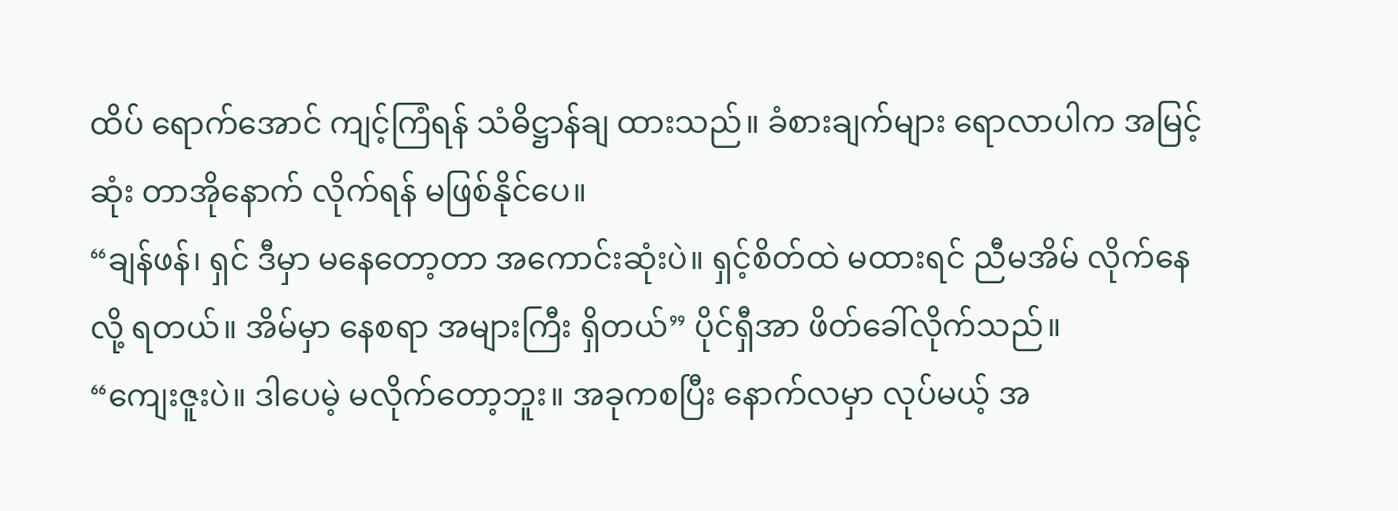ထိပ် ရောက်အောင် ကျင့်ကြံရန် သံဓိဋ္ဌာန်ချ ထားသည်။ ခံစားချက်များ ရောလာပါက အမြင့်ဆုံး တာအိုနောက် လိုက်ရန် မဖြစ်နိုင်ပေ။
“ချန်ဖန်၊ ရှင် ဒီမှာ မနေတော့တာ အကောင်းဆုံးပဲ။ ရှင့်စိတ်ထဲ မထားရင် ညီမအိမ် လိုက်နေလို့ ရတယ်။ အိမ်မှာ နေစရာ အများကြီး ရှိတယ်” ပိုင်ရှီအာ ဖိတ်ခေါ်လိုက်သည်။
“ကျေးဇူးပဲ။ ဒါပေမဲ့ မလိုက်တော့ဘူး။ အခုကစပြီး နောက်လမှာ လုပ်မယ့် အ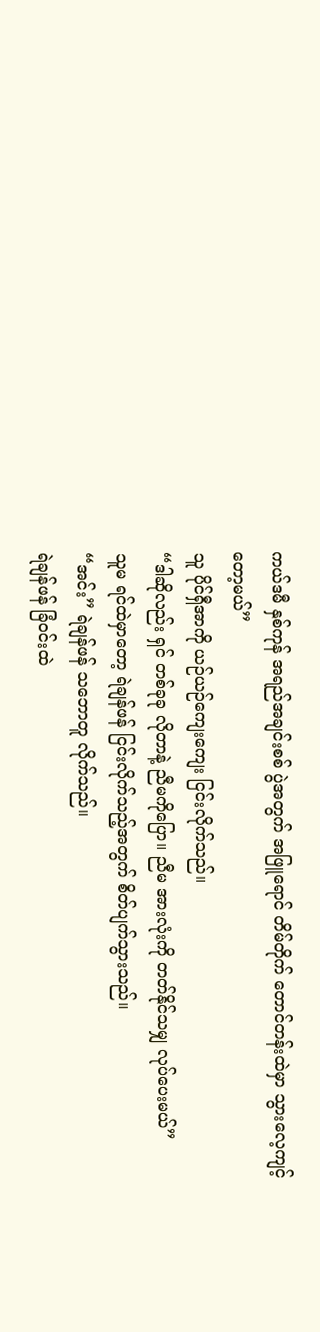ကယ်ဒမီ နှစ်ကုန် အရည်အချင်းစစ် ပွဲအတွက် အဖြူရောင် တိမ်တိုက် တောင်တန်းထဲမှာ သွားလေ့ကျင့်တော့မယ်”
သူ ပိုင်ရှီအာကို ယဉ်ယဉ်ကျေးကျေး ငြင်းလိုက်သည်။
“ဒါဆိုလည်း ရှင် တစ်ခုခု လိုတာနဲ့ ညီမကိုပြော။ ညီမ အားလုံးကို တတ်နိုင်သမျှ လုပ်ပေးမယ်”
သူမ ရင်ထဲမှာတော့ ရဲချန်ဖန် ငြင်းလိုက်သည့်အတွက် စိတ်ပျက်သွားသည်။
“အင်း” ရဲချန်ဖန် သဘောတူ လိုက်သည်။
ရဲချန်ဖန် ခြံဝင်းထဲ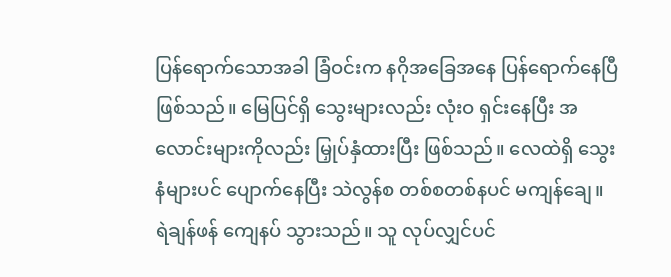ပြန်ရောက်သောအခါ ခြံဝင်းက နဂိုအခြေအနေ ပြန်ရောက်နေပြီ ဖြစ်သည်။ မြေပြင်ရှိ သွေးများလည်း လုံးဝ ရှင်းနေပြီး အလောင်းများကိုလည်း မြှုပ်နှံထားပြီး ဖြစ်သည်။ လေထဲရှိ သွေးနံများပင် ပျောက်နေပြီး သဲလွန်စ တစ်စတစ်နပင် မကျန်ချေ။ ရဲချန်ဖန် ကျေနပ် သွားသည်။ သူ လုပ်လျှင်ပင်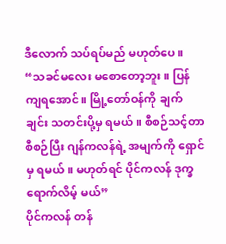ဒီလောက် သပ်ရပ်မည် မဟုတ်ပေ။
“သခင်မလေး မစောတော့ဘူး။ ပြန်ကျရအောင်။ မြို့တော်ဝန်ကို ချက်ချင်း သတင်းပို့မှ ရမယ်။ စီစဉ်သင့်တာ စီစဉ်ပြီး ဂျန်ကလန်ရဲ့ အမျက်ကို ရှောင်မှ ရမယ်။ မဟုတ်ရင် ပိုင်ကလန် ဒုက္ခ ရောက်လိမ့် မယ်”
ပိုင်ကလန် တန်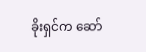ခိုးရှင်က ဆော်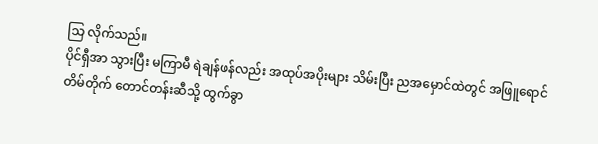သြ လိုက်သည်။
ပိုင်ရှီအာ သွားပြီး မကြာမီ ရဲချန်ဖန်လည်း အထုပ်အပိုးများ သိမ်းပြီး ညအမှောင်ထဲတွင် အဖြူရောင် တိမ်တိုက် တောင်တန်းဆီသို့ ထွက်ခွာ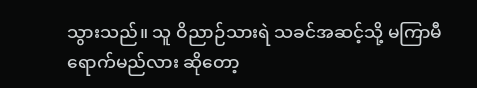သွားသည်။ သူ ဝိညာဉ်သားရဲ သခင်အဆင့်သို့ မကြာမီ ရောက်မည်လား ဆိုတော့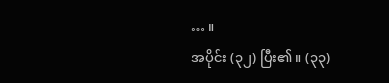… ။
အပိုင်း (၃၂) ပြီး၏။ (၃၃)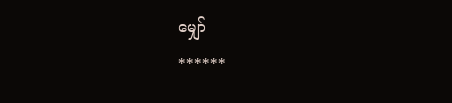မျှော်
******